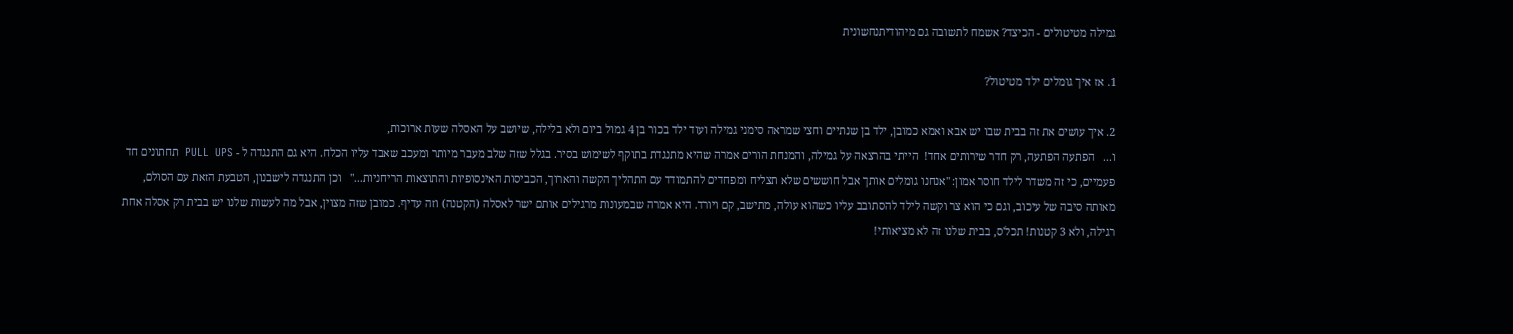גמילה מטיטולים - הכיצד? אשמח לתשובה גם מיהודיתנחשונית

1. אז איך גומלים ילד מטיטול?

2. איך עושים את זה בבית שבו יש אבא ואמא כמובן, ילד בן שנתיים וחצי שמראה סימני גמילה ועוד ילד בכור בן 4 גמול ביום ולא בלילה, שיושב על האסלה שעות ארוכות,
ו...   הפתעה הפתעה, רק חדר שירותים אחד!  הייתי בהרצאה על גמילה, והמנחת הורים אמרה שהיא מתנגדת בתוקף לשימוש בסיר. בגלל שזה שלב מעבר מיותר ומעכב שאבד עליו הכלח. היא גם התנגדה ל - PULL  UPS  תחתונים חד פעמיים, כי זה משדר לילד חוסר אמון: "אנחנו גומלים אותך אבל חוששים שלא תצליח ומפחדים להתמודד עם התהליך הקשה והארוך, הכביסות האינסופיות והתוצאות הריחניות..."   וכן התנגדה לישבנון, הטבעת הזאת עם הסולם, מאותה סיבה של עיכוב, וגם כי הוא צר וקשה לילד להסתובב עליו כשהוא עולה, מתישב, קם ויורד. היא אמרה שבמעונות מרגילים אותם ישר לאסלה (הקטנה) וזה עדיף. כמובן שזה מצוין, אבל מה לעשות שלנו יש בבית רק אסלה אחת רגילה, ולא 3 קטנות! תכל'ס, בבית שלנו זה לא מציאותי!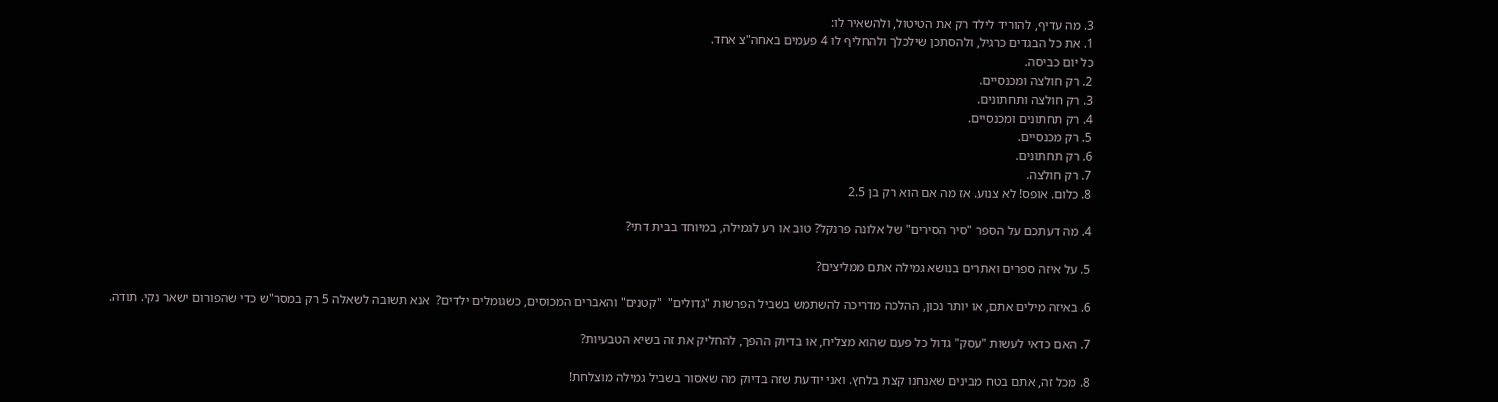3. מה עדיף, להוריד לילד רק את הטיטול, ולהשאיר לו:
1. את כל הבגדים כרגיל, ולהסתכן שילכלך ולהחליף לו 4 פעמים באחה"צ אחד.
כל יום כביסה.
2. רק חולצה ומכנסיים.
3. רק חולצה ותחתונים.
4. רק תחתונים ומכנסיים.
5. רק מכנסיים.
6. רק תחתונים.
7. רק חולצה.
8. כלום. אופס! לא צנוע. אז מה אם הוא רק בן 2.5

4. מה דעתכם על הספר "סיר הסירים" של אלונה פרנקל? טוב או רע לגמילה, במיוחד בבית דתי?

5. על איזה ספרים ואתרים בנושא גמילה אתם ממליצים?

6. באיזה מילים אתם, או יותר נכון, ההלכה מדריכה להשתמש בשביל הפרשות "גדולים"  "קטנים" והאברים המכוסים, כשגומלים ילדים?  אנא תשובה לשאלה 5 רק במסר"ש כדי שהפורום ישאר נקי. תודה.

7. האם כדאי לעשות "עסק" גדול כל פעם שהוא מצליח, או בדיוק ההפך, להחליק את זה בשיא הטבעיות?

8. מכל זה, אתם בטח מבינים שאנחנו קצת בלחץ. ואני יודעת שזה בדיוק מה שאסור בשביל גמילה מוצלחת!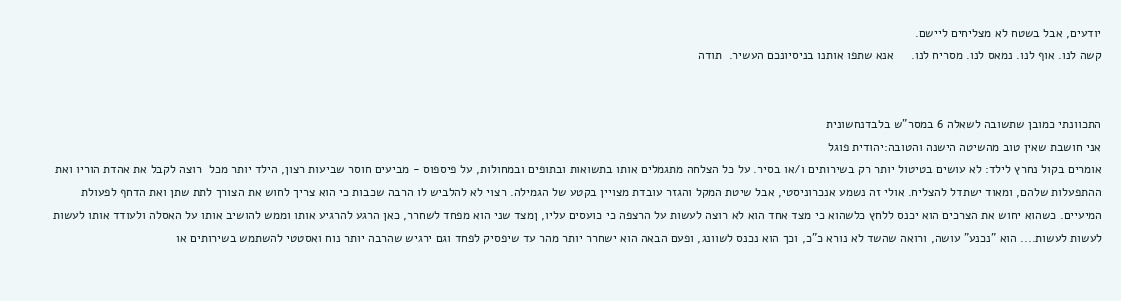יודעים, אבל בשטח לא מצליחים ליישם.
קשה לנו. אוף לנו. נמאס לנו. מסריח לנו.     אנא שתפו אותנו בניסיונכם העשיר.  תודה


התכוונתי כמובן שתשובה לשאלה 6 במסר"ש בלבדנחשונית
אני חושבת שאין טוב מהשיטה הישנה והטובה:יהודית פוגל
אומרים בקול נחרץ לילד: לא עושים בטיטול יותר רק בשירותים ו/או בסיר. על כל הצלחה מתגמלים אותו בתשואות ובתופים ובמחולות, על פיספוס - מביעים חוסר שביעות רצון, הילד יותר מכל  רוצה לקבל את אהדת הוריו ואת ההתפעלות שלהם, ומאוד ישתדל להצליח. אולי זה נשמע אנכרוניסטי, אבל שיטת המקל והגזר עובדת מצויין בקטע של הגמילה. רצוי לא להלביש לו הרבה שכבות כי הוא צריך לחוש את הצורך לתת שתן ואת הדחף לפעולת המיעיים. כשהוא יחוש את הצרכים הוא יכנס ללחץ כלשהוא כי מצד אחד הוא לא רוצה לעשות על הרצפה כי כועסים עליו, ןמצד שני הוא מפחד לשחרר, כאן הרגע להרגיע אותו וממש להושיב אותו על האסלה ולעודד אותו לעשות לעשות לעשות.... הוא "נכנע" עושה, ורואה שהשד לא נורא כ"כ, וכך הוא נכנס לשוונג, ופעם הבאה הוא ישחרר יותר מהר עד שיפסיק לפחד וגם ירגיש שהרבה יותר נוח ואסטטי להשתמש בשירותים או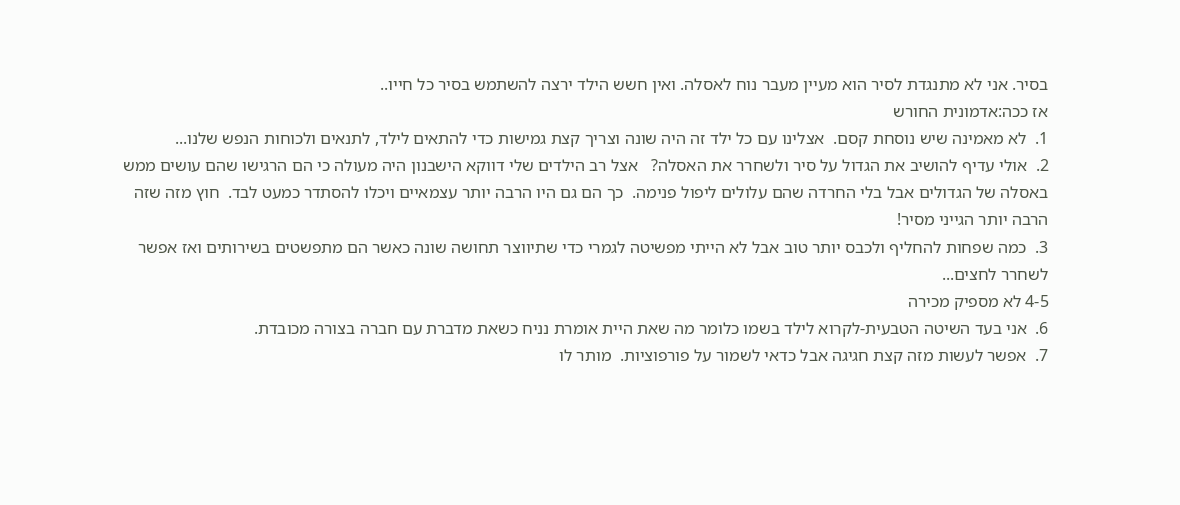בסיר. אני לא מתנגדת לסיר הוא מעיין מעבר נוח לאסלה. ואין חשש הילד ירצה להשתמש בסיר כל חייו..
אז ככה:אדמונית החורש
1.  לא מאמינה שיש נוסחת קסם.  אצלינו עם כל ילד זה היה שונה וצריך קצת גמישות כדי להתאים לילד, לתנאים ולכוחות הנפש שלנו...
2.  אולי עדיף להושיב את הגדול על סיר ולשחרר את האסלה?   אצל רב הילדים שלי דווקא הישבנון היה מעולה כי הם הרגישו שהם עושים ממש באסלה של הגדולים אבל בלי החרדה שהם עלולים ליפול פנימה.  כך הם גם היו הרבה יותר עצמאיים ויכלו להסתדר כמעט לבד.  חוץ מזה שזה הרבה יותר הגייני מסיר!
3.  כמה שפחות להחליף ולכבס יותר טוב אבל לא הייתי מפשיטה לגמרי כדי שתיווצר תחושה שונה כאשר הם מתפשטים בשירותים ואז אפשר לשחרר לחצים...
4-5 לא מספיק מכירה
6.  אני בעד השיטה הטבעית-לקרוא לילד בשמו כלומר מה שאת היית אומרת נניח כשאת מדברת עם חברה בצורה מכובדת.
7.  אפשר לעשות מזה קצת חגיגה אבל כדאי לשמור על פורפוציות.  מותר לו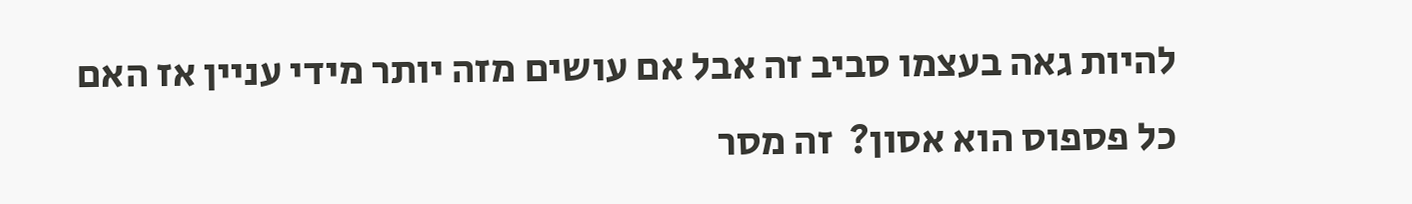להיות גאה בעצמו סביב זה אבל אם עושים מזה יותר מידי עניין אז האם כל פספוס הוא אסון?  זה מסר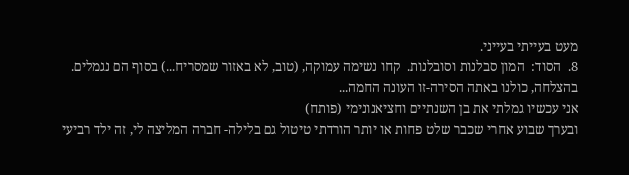מעט בעייתי בעייני.
8.  הסוד:  המון סבלנות וסובלנות.  קחו נשימה עמוקה, (טוב, לא באזור שמסריח...) בסוף הם נגמלים.
בהצלחה, כולנו באתה הסירה-זו העונה החמה...
אני עכשיו גמלתי את בן השנתיים וחציאנונימי (פותח)
ובערך שבוע אחרי שכבר שלט פחות או יותר הורדתי טיטול גם בלילה- חברה המליצה לי, זה ילד רביעי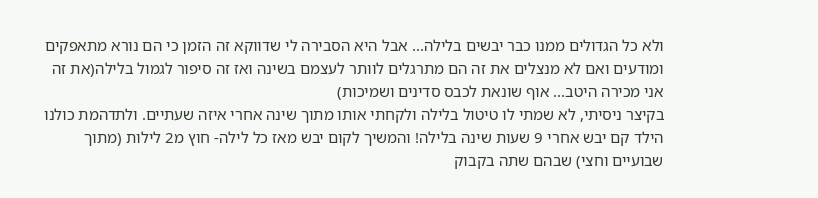ולא כל הגדולים ממנו כבר יבשים בלילה... אבל היא הסבירה לי שדווקא זה הזמן כי הם נורא מתאפקים ומודעים ואם לא מנצלים את זה הם מתרגלים לוותר לעצמם בשינה ואז זה סיפור לגמול בלילה(את זה אני מכירה היטב... אוף שונאת לכבס סדינים ושמיכות)
בקיצר ניסיתי, לא שמתי לו טיטול בלילה ולקחתי אותו מתוך שינה אחרי איזה שעתיים. ולתדהמת כולנו הילד קם יבש אחרי 9 שעות שינה בלילה! והמשיך לקום יבש מאז כל לילה- חוץ מ2 לילות (מתוך שבועיים וחצי) שבהם שתה בקבוק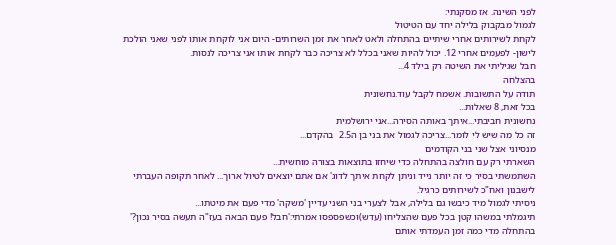לפני השינה. אז מסקנתי:
לגמול מבקבוק בלילה יחד עם הטיטול
לקחת לשירותים אחרי שיתיים בהתחלה ולאט לאחר את זמן השרותים- היום אני לוקחת אותו לפני שאני הולכת לישון- לפעמים אחרי 12. יכול להיות שאני בכלל לא צריכה כבר לקחת אותו אני צריכה לנסות.
חבל שגיליתי את השיטה רק בילד 4...
בהצלחה
תודה על התשובות. אשמח לקבל עוד.נחשונית
בכל זאת, 8 שאלות...
נחשונית חביבתי...איתך באותה הסירה...אני ירושלמית
זה כל מה שיש לי לומר...צריכה לגמול את בני בן ה2.5  בהקדם...
מנסיוני אצל שני בני הקודמים
השארתי רק עם חולצה בהתחלה כדי שיחזו בתוצאות בצורה מוחשית...
השתמשתי בסיר כי זה יותר נייד וניתן לקחת איתך לדוג' אם אתם יוצאים לטיול ארוך... לאחר תקופה העברתי לישבנון ואח"כ לשירותים כרגיל.
ניסיתי לגמול מיד כיבשו גם בלילה, אבל לצערי בני השני עדיין 'משקה' מדי פעם את מיטתו...
תיגמלתי במשהו קטן בכל פעם שהצליחו (עדש)וכשפספסו אמרתי:'חבל! פעם הבאה בעז"ה תעשה בסיר נכון?' בהתחלה מדי כמה זמן העמדתי אותם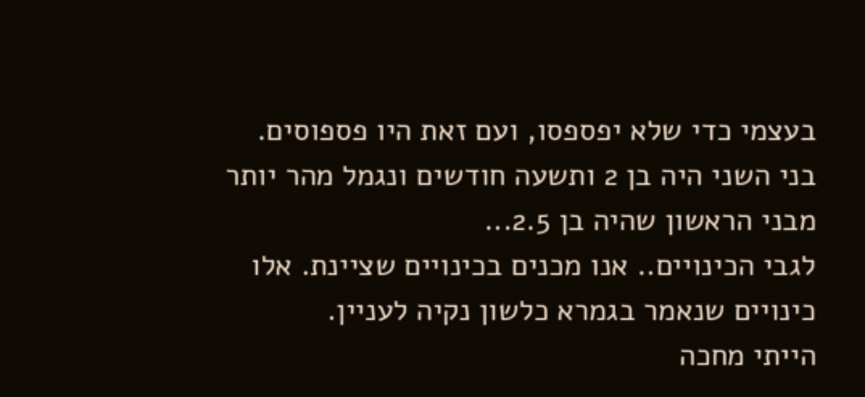בעצמי כדי שלא יפספסו, ועם זאת היו פספוסים.
בני השני היה בן 2 ותשעה חודשים ונגמל מהר יותר מבני הראשון שהיה בן 2.5...
לגבי הכינויים.. אנו מכנים בכינויים שציינת. אלו כינויים שנאמר בגמרא כלשון נקיה לעניין.
הייתי מחכה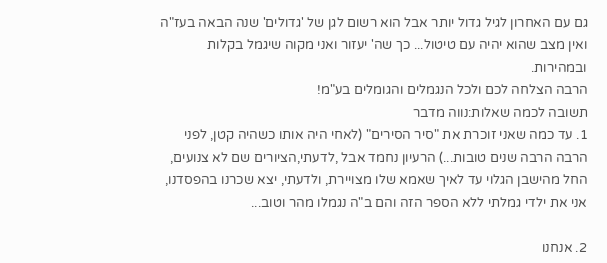גם עם האחרון לגיל גדול יותר אבל הוא רשום לגן של 'גדולים' שנה הבאה בעז"ה ואין מצב שהוא יהיה עם טיטול... כך שה' יעזור ואני מקוה שיגמל בקלות ובמהירות.
הרבה הצלחה לכם ולכל הנגמלים והגומלים בע"מ!
תשובה לכמה שאלות:נווה מדבר
1. עד כמה שאני זוכרת את "סיר הסירים" (לאחי היה אותו כשהיה קטן, לפני הרבה הרבה שנים טובות...) הרעיון נחמד אבל ,לדעתי,הציורים שם לא צנועים, החל מהישבן הגלוי עד לאיך שאמא שלו מצויירת, ולדעתי, יצא שכרנו בהפסדנו, אני את ילדי גמלתי ללא הספר הזה והם ב"ה נגמלו מהר וטוב...

2. אנחנו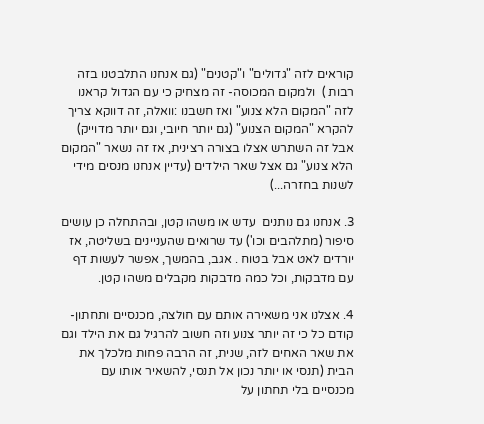קוראים לזה "גדולים" ו"קטנים" (גם אנחנו התלבטנו בזה רבות )  ולמקום המכוסה- זה מצחיק כי עם הגדול קראנו לזה "המקום הלא צנוע" ואז חשבנו :וואלה, זה דווקא צריך להקרא "המקום הצנוע" (גם יותר חיובי, וגם יותר מדוייק) אבל זה השתרש אצלו בצורה רצינית, אז זה נשאר "המקום הלא צנוע" גם אצל שאר הילדים (עדיין אנחנו מנסים מידי לשנות בחזרה...)

3. אנחנו גם נותנים  עדש או משהו קטן, ובהתחלה כן עושים סיפור (מתלהבים וכו') עד שרואים שהעניינים בשליטה, אז יורדים לאט אבל בטוח . אגב, בהמשך, אפשר לעשות דף עם מדבקות, וכל כמה מדבקות מקבלים משהו קטן.

4. אצלנו אני משאירה אותם עם חולצה, מכנסיים ותחתון- קודם כל כי זה יותר צנוע וזה חשוב להרגיל גם את הילד וגם את שאר האחים לזה, שנית, זה הרבה פחות מלכלך את הבית (תנסי או יותר נכון אל תנסי, להשאיר אותו עם מכנסיים בלי תחתון על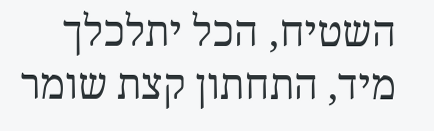השטיח, הכל יתלכלך מיד, התחתון קצת שומר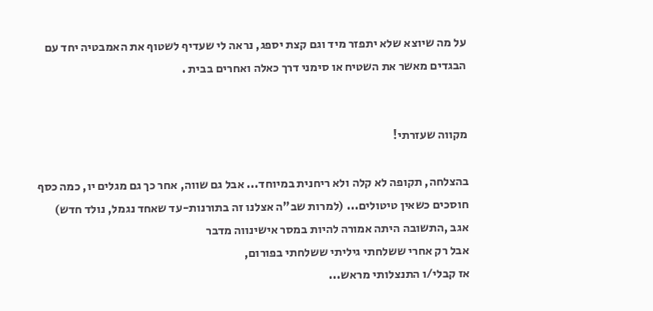על מה שיוצא שלא יתפזר מיד וגם קצת יספג, נראה לי שעדיף לשטוף את האמבטיה יחד עם הבגדים מאשר את השטיח או סימני דרך כאלה ואחרים בבית .


מקווה שעזרתי!

בהצלחה, תקופה לא קלה ולא ריחנית במיוחד... אבל גם שווה, אחר כך גם מגלים יו, כמה כסף חוסכים כשאין טיטולים... (למרות שב"ה אצלנו זה בתורנות-עד שאחד נגמל, נולד חדש)
אגב ,התשובה היתה אמורה להיות במסר אישינווה מדבר
אבל רק אחרי ששלחתי גיליתי ששלחתי בפורום,
אז קבלי/ו התנצלותי מראש...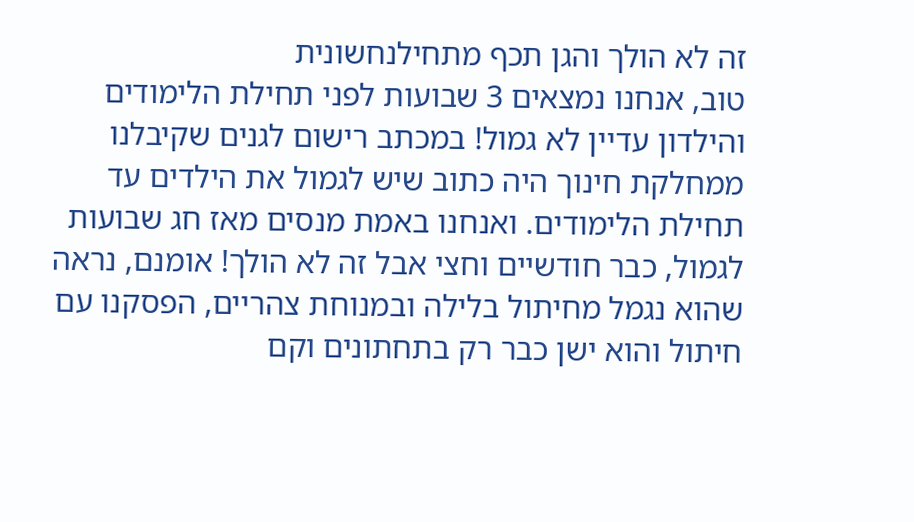זה לא הולך והגן תכף מתחילנחשונית
טוב, אנחנו נמצאים 3 שבועות לפני תחילת הלימודים והילדון עדיין לא גמול! במכתב רישום לגנים שקיבלנו ממחלקת חינוך היה כתוב שיש לגמול את הילדים עד תחילת הלימודים. ואנחנו באמת מנסים מאז חג שבועות לגמול, כבר חודשיים וחצי אבל זה לא הולך! אומנם, נראה שהוא נגמל מחיתול בלילה ובמנוחת צהריים, הפסקנו עם חיתול והוא ישן כבר רק בתחתונים וקם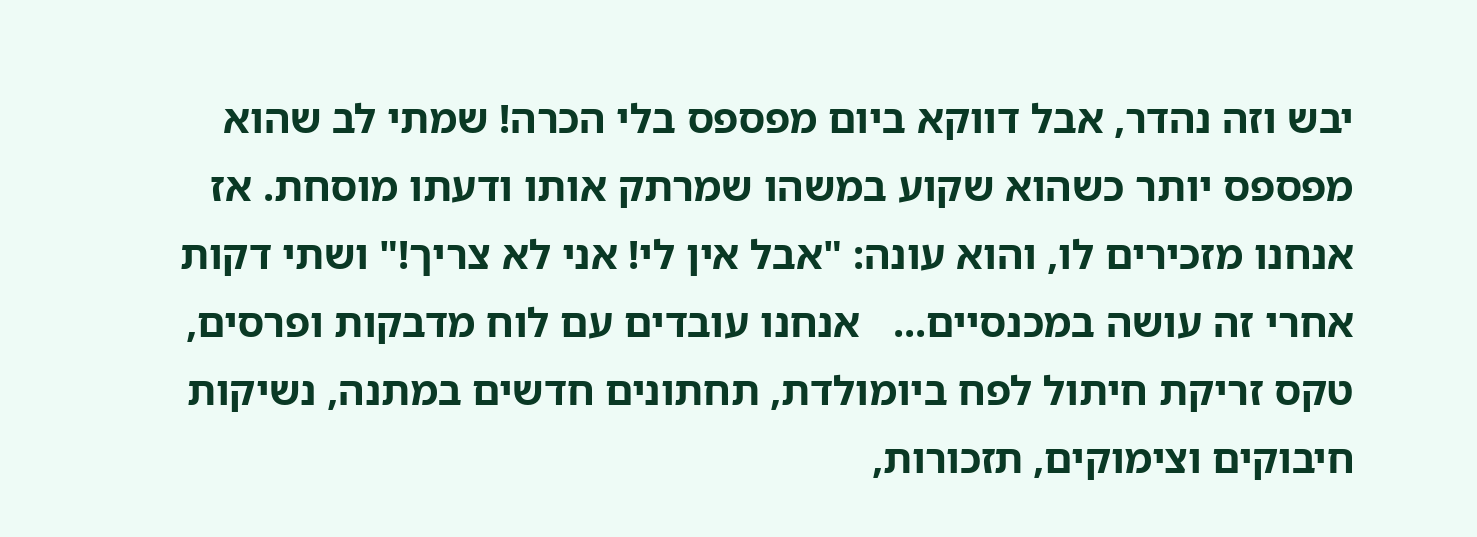יבש וזה נהדר, אבל דווקא ביום מפספס בלי הכרה! שמתי לב שהוא מפספס יותר כשהוא שקוע במשהו שמרתק אותו ודעתו מוסחת. אז אנחנו מזכירים לו, והוא עונה: "אבל אין לי! אני לא צריך!" ושתי דקות אחרי זה עושה במכנסיים...   אנחנו עובדים עם לוח מדבקות ופרסים, טקס זריקת חיתול לפח ביומולדת, תחתונים חדשים במתנה, נשיקות חיבוקים וצימוקים, תזכורות,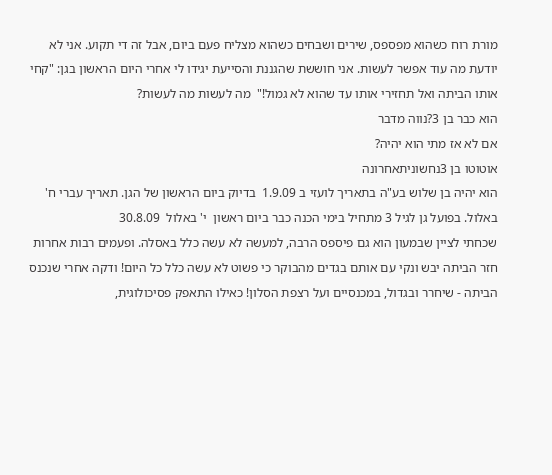מורת רוח כשהוא מפספס, שירים ושבחים כשהוא מצליח פעם ביום, אבל זה די תקוע. אני לא יודעת מה עוד אפשר לעשות. אני חוששת שהגננת והסייעת יגידו לי אחרי היום הראשון בגן: "קחי אותו הביתה ואל תחזירי אותו עד שהוא לא גמול!"  מה לעשות מה לעשות?
הוא כבר בן 3?נווה מדבר
אם לא אז מתי הוא יהיה?
אוטוטו בן 3נחשוניתאחרונה
הוא יהיה בן שלוש בע"ה בתאריך לועזי ב 1.9.09  בדיוק ביום הראשון של הגן. תאריך עברי ח' באלול. בפועל גן לגיל 3 מתחיל בימי הכנה כבר ביום ראשון  י' באלול  30.8.09
שכחתי לציין שבמעון הוא גם פיספס הרבה, למעשה לא עשה כלל באסלה. ופעמים רבות אחרות חזר הביתה יבש ונקי עם אותם בגדים מהבוקר כי פשוט לא עשה כלל כל היום! ודקה אחרי שנכנס הביתה - שיחרר ובגדול, במכנסיים ועל רצפת הסלון! כאילו התאפק פסיכולוגית,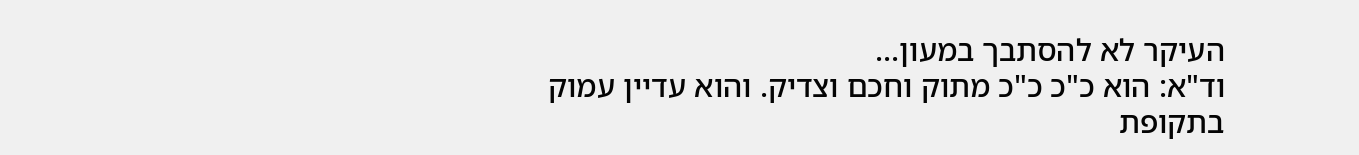העיקר לא להסתבך במעון...
וד"א: הוא כ"כ כ"כ מתוק וחכם וצדיק. והוא עדיין עמוק בתקופת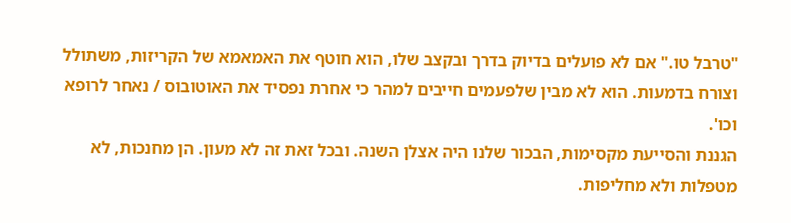"טרבל טו." אם לא פועלים בדיוק בדרך ובקצב שלו, הוא חוטף את האמאמא של הקריזות, משתולל וצורח בדמעות. הוא לא מבין שלפעמים חייבים למהר כי אחרת נפסיד את האוטובוס / נאחר לרופא וכו'.
הגננת והסייעת מקסימות, הבכור שלנו היה אצלן השנה. ובכל זאת זה לא מעון. הן מחנכות, לא מטפלות ולא מחליפות.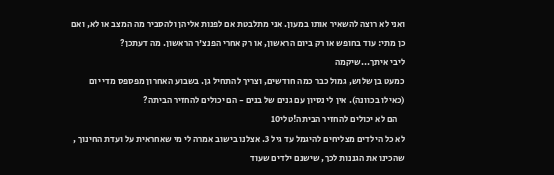ואני לא רוצה להשאיר אותו במעון. אני מתלבטת אם לפנות אליהן ולהסביר מה המצב או לא, ואם כן מתי: עוד בחופש או רק ביום הראשון, או רק אחרי הפנצ'ר הראשון. מה דעתכן?
ליבי איתך...שיקמה
כמעט בן שלוש, גמול כבר כמה חודשים, וצריך להתחיל גן. בשבוע האחרון מפספס מדי יום (כאילו בכוונה). אין לי נסיון עם גנים של בנים - הם יכולים להחזיר הביתה?
    הם לא יכולים להחזיר הביתה!טלי10
לא כל הילדים מצליחים להיגמל עד גיל 3. אצלנו בישוב אמרה לי מי שאחראית על ועדת החינוך , שהכינו את הגננות לכך, שישנם ילדים שעוד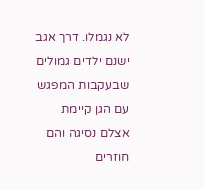לא נגמלו. דרך אגב ישנם ילדים גמולים שבעקבות המפגש עם הגן קיימת אצלם נסיגה והם חוזרים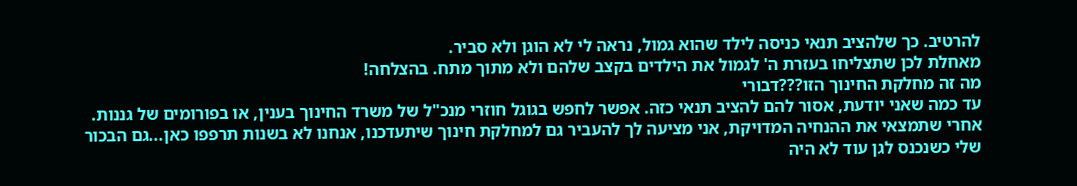להרטיב. כך שלהציב תנאי כניסה לילד שהוא גמול, נראה לי לא הוגן ולא סביר.
מאחלת לכן שתצליחו בעזרת ה' לגמול את הילדים בקצב שלהם ולא מתוך מתח. בהצלחה!
מה זה מחלקת החינוך הזו???דבורי
עד כמה שאני יודעת, אסור להם להציב תנאי כזה. אפשר לחפש בגוגל חוזרי מנכ"ל של משרד החינוך בענין, או בפורומים של גננות. אחרי שתמצאי את ההנחיה המדויקת, אני מציעה לך להעביר גם למחלקת חינוך שיתעדכנו, אנחנו לא בשנות תרפפו כאן...גם הבכור שלי כשנכנס לגן עוד לא היה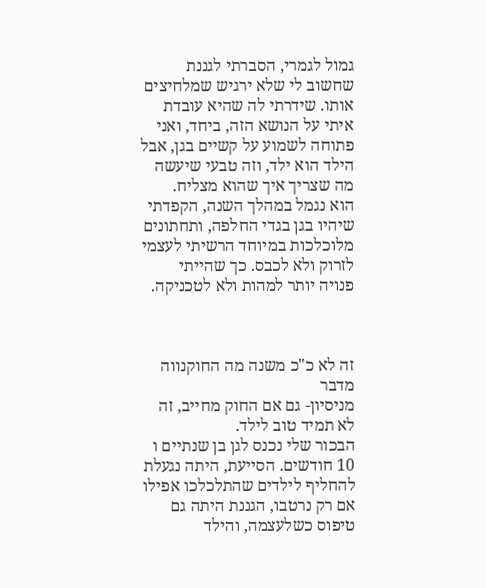גמול לגמרי, הסברתי לגננת שחשוב לי שלא ירגיש שמלחיצים אותו. שידרתי לה שהיא עובדת איתי על הנושא הזה, ביחד, ואני פתוחה לשמוע על קשיים בגן, אבל הילד הוא ילד, וזה טבעי שיעשה מה שצריך איך שהוא מצליח.
הוא נגמל במהלך השנה, הקפדתי שיהיו בגן בגדי החלפה, ותחתונים מלוכלכות במיוחד הרשיתי לעצמי לזרוק ולא לכבס. כך שהייתי פנויה יותר למהות ולא לטכניקה.



זה לא כ"כ משנה מה החוקנווה מדבר
מניסיון- גם אם החוק מחייב, זה לא תמיד טוב לילד.
הבכור שלי נכנס לגן בן שנתיים ו 10 חודשים. הסייעת, היתה נגעלת להחליף לילדים שהתלכלכו אפילו אם רק נרטבו, הגננת היתה גם טיפוס כשלעצמה, והילד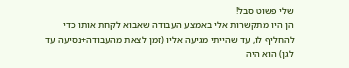שלי פשוט סבל!
הן היו מתקשרות אלי באמצע העבודה שאבוא לקחת אותו כדי להחליף לו, עד שהייתי מגיעה אליו (זמן לצאת מהעבודה+נסיעה עד לגן) הוא היה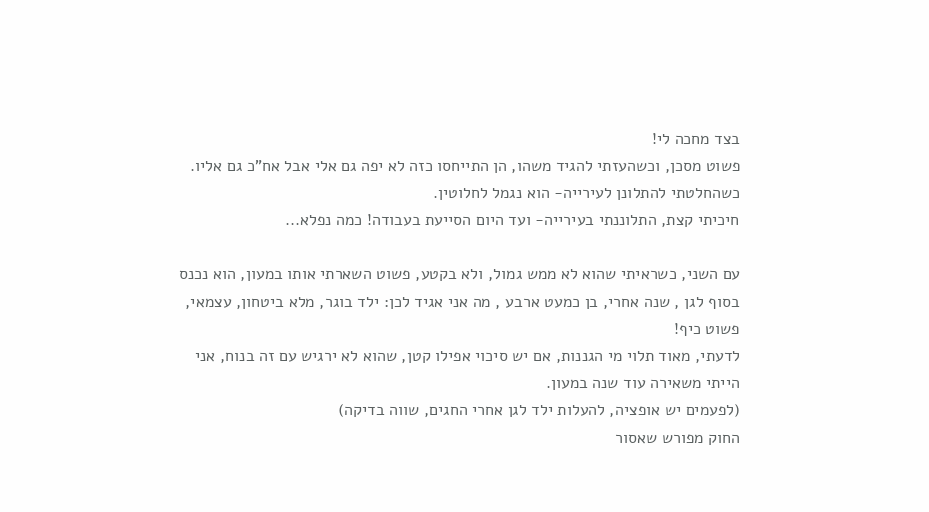בצד מחכה לי!
פשוט מסכן, וכשהעזתי להגיד משהו, הן התייחסו כזה לא יפה גם אלי אבל אח"כ גם אליו.
כשהחלטתי להתלונן לעירייה- הוא נגמל לחלוטין.
חיכיתי קצת, התלוננתי בעירייה- ועד היום הסייעת בעבודה! כמה נפלא...

עם השני, כשראיתי שהוא לא ממש גמול, ולא בקטע, פשוט השארתי אותו במעון, הוא נכנס בסוף לגן , שנה אחרי, בן כמעט ארבע , מה אני אגיד לכן: ילד בוגר, מלא ביטחון, עצמאי, פשוט כיף!
לדעתי, מאוד תלוי מי הגננות, אם יש סיכוי אפילו קטן, שהוא לא ירגיש עם זה בנוח, אני הייתי משאירה עוד שנה במעון.
(לפעמים יש אופציה, להעלות ילד לגן אחרי החגים, שווה בדיקה)
החוק מפורש שאסור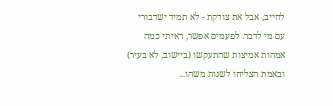לחייב, אבל את צודקת - לא תמיד ישדבורי
עם מי לדבר. לפעמים אפשר, ראיתי כמה אמהות אמיצות שהתעקשו (ביישוב, לא בעיר) ובאמת הצליחו לשנות משהו...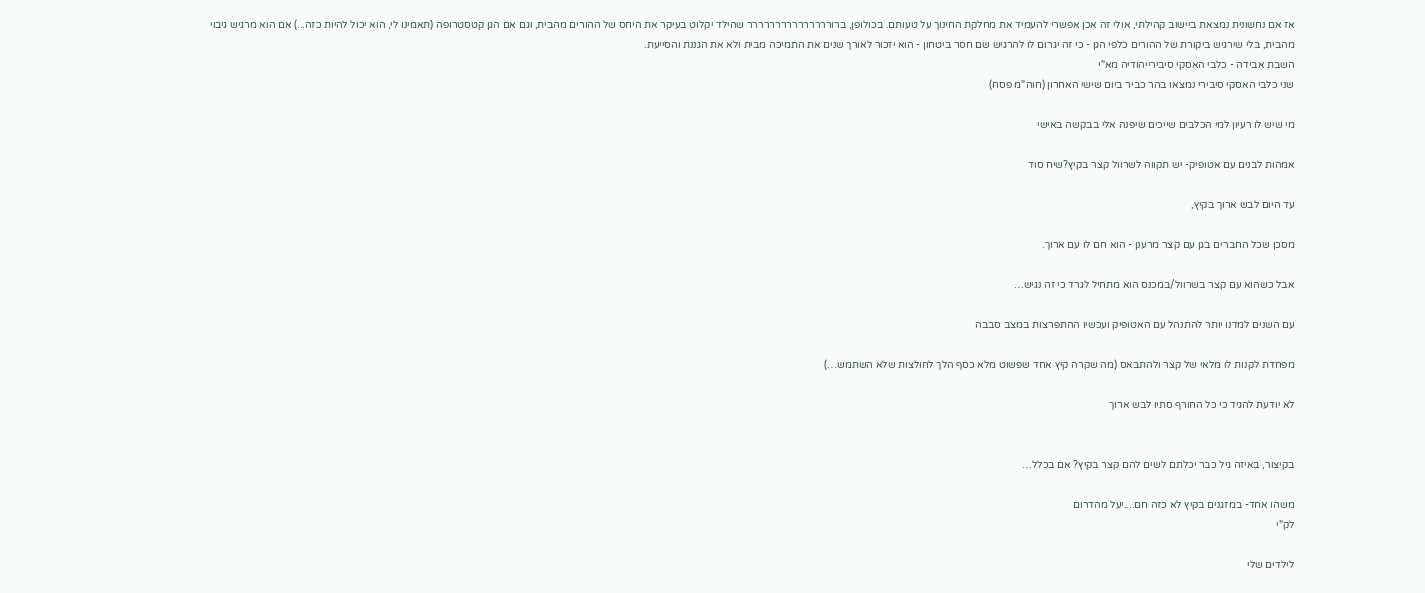אז אם נחשונית נמצאת ביישוב קהילתי, אולי זה אכן אפשרי להעמיד את מחלקת החינוך על טעותם. בכולופן, ברוררררררררררררררר שהילד יקלוט בעיקר את היחס של ההורים מהבית, וגם אם הגן קטסטרופה (תאמינו לי, הוא יכול להיות כזה...) אם הוא מרגיש גיבוי מהבית, בלי שירגיש ביקורת של ההורים כלפי הגן - כי זה יגרום לו להרגיש שם חסר ביטחון - הוא יזכור לאורך שנים את התמיכה מבית ולא את הגננת והסייעת.
השבת אבידה - כלבי האסקי סיבירייהודיה מא"י
שני כלבי האסקי סיבירי נמצאו בהר כביר ביום שישי האחרון (חוה"מ פסח)

מי שיש לו רעיון למי הכלבים שייכים שיפנה אלי בבקשה באישי

אמהות לבנים עם אטופיק- יש תקווה לשרוול קצר בקיץ?שיח סוד

עד היום לבש ארוך בקיץ,

מסכן שכל החברים בגן עם קצר מרענן - הוא חם לו עם ארוך.

אבל כשהוא עם קצר בשרוול/במכנס הוא מתחיל לגרד כי זה נגיש…

עם השנים למדנו יותר להתנהל עם האטופיק ועכשיו ההתפרצות במצב סבבה

מפחדת לקנות לו מלאי של קצר ולהתבאס (מה שקרה קיץ אחד שפשוט מלא כסף הלך לחולצות שלא השתמש…)

לא יודעת להגיד כי כל החורף סתיו לבש ארוך


בקיצור, באיזה גיל כבר יכלתם לשים להם קצר בקיץ? אם בכלל…

משהו אחד- במזגנים בקיץ לא כזה חם....יעל מהדרום
לק"י

לילדים שלי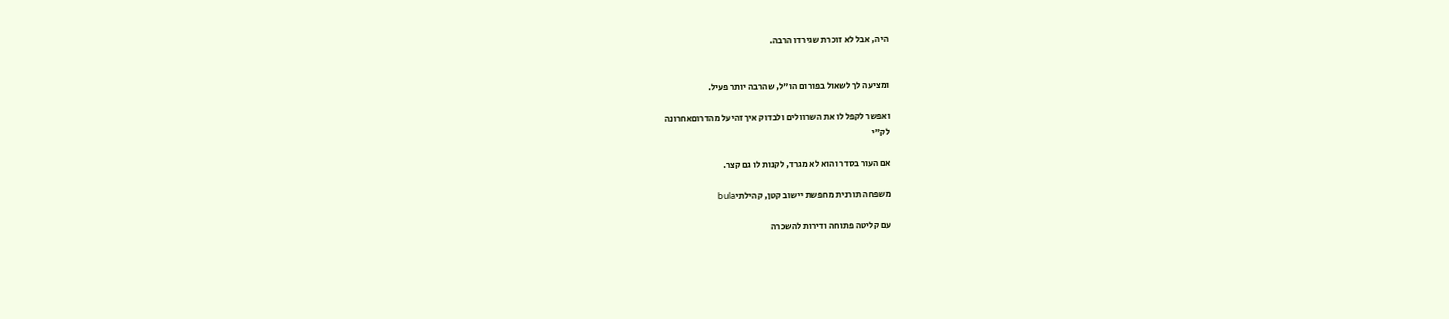היה, אבל לא זוכרת שגירדו הרבה.


ומציעה לך לשאול בפורום הו"ל, שהרבה יותר פעיל.

ואפשר לקפל לו את השרוולים ולבדוק איך זהיעל מהדרוםאחרונה
לק"י

אם העור בסדר והוא לא מגרד, לקנות לו גם קצר.

משפחה תורנית מחפשת יישוב קטן, קהילתיbula

עם קליטה פתוחה ודירות להשכרה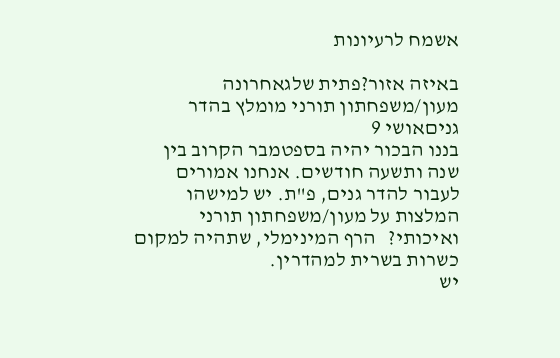אשמח לרעיונות

באיזה אזור?פתית שלגאחרונה
מעון/משפחתון תורני מומלץ בהדר גניםאושי 9
בננו הבכור יהיה בספטמבר הקרוב בין שנה ותשעה חודשים. אנחנו אמורים לעבור להדר גנים, פ"ת. יש למישהו המלצות על מעון/משפחתון תורני ואיכותי?   הרף המינימלי, שתהיה למקום כשרות בשרית למהדרין.
יש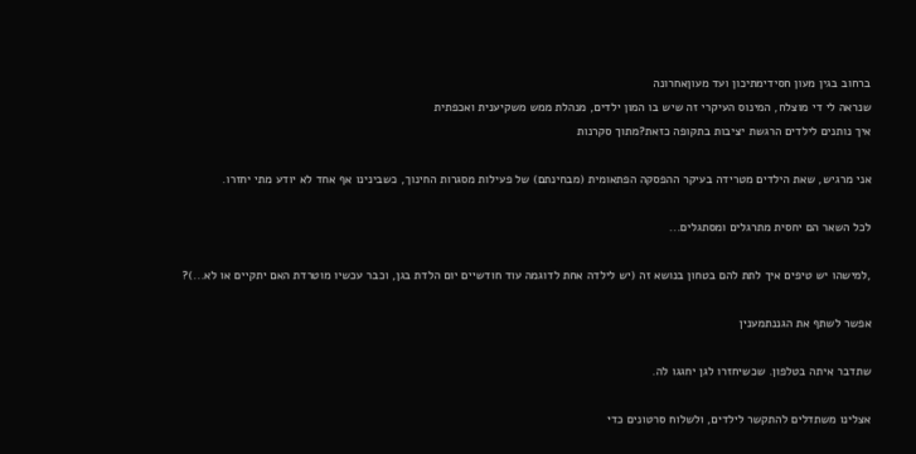ברחוב בגין מעון חסידימתיכון ועד מעוןאחרונה
שנראה לי די מוצלח, המינוס העיקרי זה שיש בו המון ילדים, מנהלת ממש משקיענית ואכפתית
איך נותנים לילדים הרגשת יציבות בתקופה כזאת?מתוך סקרנות

אני מרגיש, שאת הילדים מטרידה בעיקר ההפסקה הפתאומית (מבחינתם) של פעילות מסגרות החינוך, כשבינינו אף אחד לא יודע מתי יחזרו.

לכל השאר הם יחסית מתרגלים ומסתגלים...

,למישהו יש טיפים איך לתת להם בטחון בנושא זה (יש לילדה אחת לדוגמה עוד חודשיים יום הלדת בגן, וכבר עכשיו מוטרדת האם יתקיים או לא...)?

אפשר לשתף את הגננתמענין

שתדבר איתה בטלפון. שכשיחזרו לגן יחגגו לה.

אצלינו משתדלים להתקשר לילדים, ולשלוח סרטונים כדי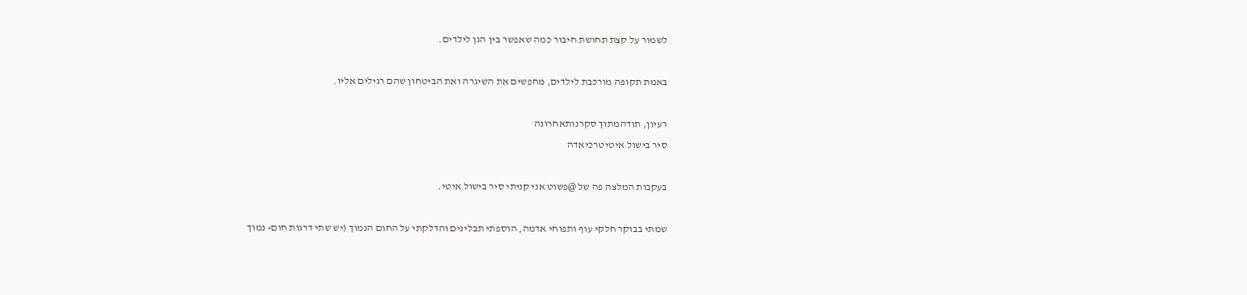לשמור על קצת תחושת חיבור כמה שאפשר בין הגן לילדים.

באמת תקופה מורכבת לילדים, מחפשים את השיגרה ואת הביטחון שהם רגילים אליו.

רעיון, תודהמתוך סקרנותאחרונה
סיר בישול איטיטרכיאדה

בעקבות המלצה פה של @פשוט אני קניתי סיר בישול איטי.

שמתי בבוקר חלקי עוף ותפוחי אדמה, הוספתי תבלינים והדלקתי על החום הנמוך (יש שתי דרגות חום- נמוך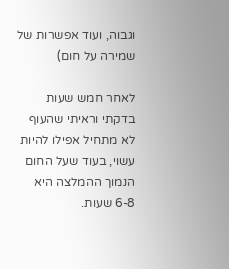וגבוה, ועוד אפשרות של שמירה על חום)

לאחר חמש שעות בדקתי וראיתי שהעוף לא מתחיל אפילו להיות עשוי, בעוד שעל החום הנמוך ההמלצה היא 6-8 שעות.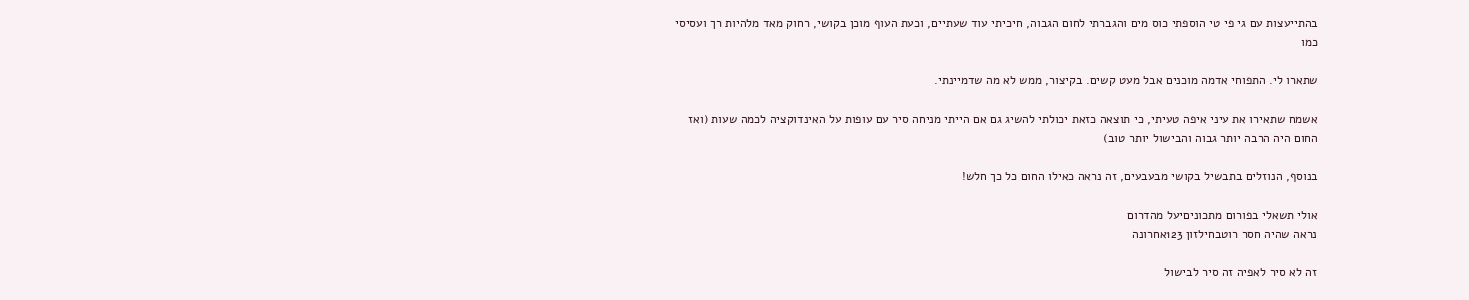בהתייעצות עם גי פי טי הוספתי כוס מים והגברתי לחום הגבוה, חיכיתי עוד שעתיים, וכעת העוף מוכן בקושי, רחוק מאד מלהיות רך ועסיסי כמו

שתארו לי. התפוחי אדמה מוכנים אבל מעט קשים. בקיצור, ממש לא מה שדמיינתי.

אשמח שתאירו את עיני איפה טעיתי, כי תוצאה כזאת יכולתי להשיג גם אם הייתי מניחה סיר עם עופות על האינדוקציה לכמה שעות (ואז החום היה הרבה יותר גבוה והבישול יותר טוב)

בנוסף, הנוזלים בתבשיל בקושי מבעבעים, זה נראה כאילו החום כל כך חלש!

אולי תשאלי בפורום מתכוניםיעל מהדרום
נראה שהיה חסר רוטבחילזון 123אחרונה

זה לא סיר לאפיה זה סיר לבישול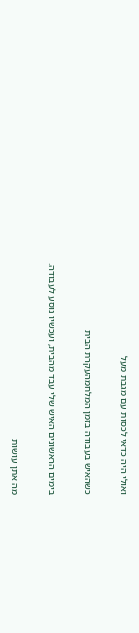ואולי היה כדאי לכסות עם מגבת מעל

כשהאיש בעבודה בזמן המלחמהעקרת הבית

בימים הראשונים האיש שלי עבד מהבית, ועכשיו נוסע לעבודה.

מה אתן עושות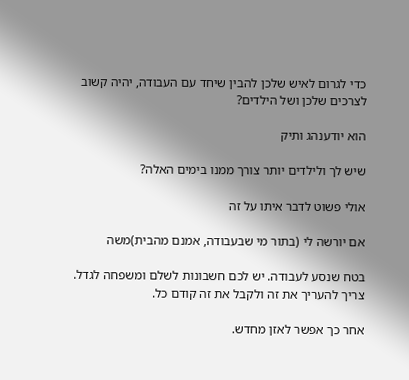כדי לגרום לאיש שלכן להבין שיחד עם העבודה, יהיה קשוב לצרכים שלכן ושל הילדים?

הוא יודענהג ותיק

שיש לך ולילדים יותר צורך ממנו בימים האלה?

אולי פשוט לדבר איתו על זה

אם יורשה לי (בתור מי שבעבודה, אמנם מהבית)משה

בטח שנסע לעבודה. יש לכם חשבונות לשלם ומשפחה לגדל. צריך להעריך את זה ולקבל את זה קודם כל.

אחר כך אפשר לאזן מחדש.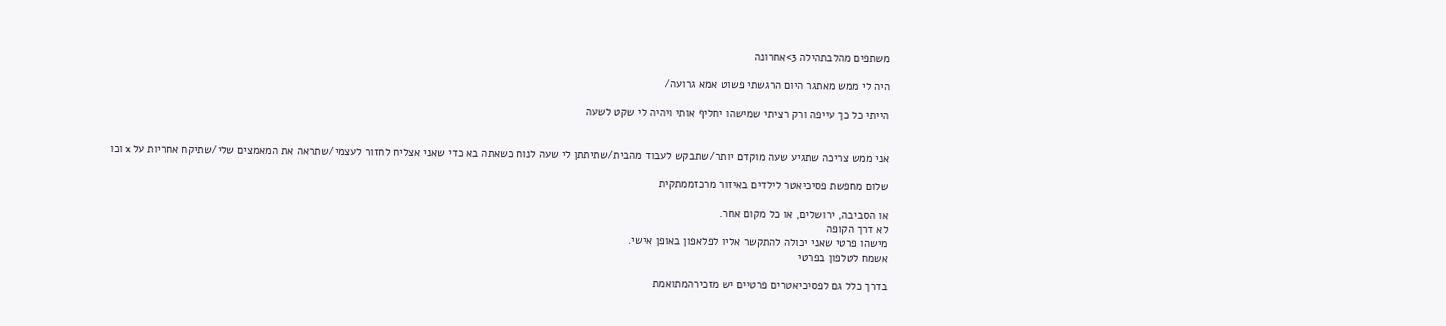משתפים מהלבתהילה 3>אחרונה

היה לי ממש מאתגר היום הרגשתי פשוט אמא גרועה/

הייתי כל כך עייפה ורק רציתי שמישהו יחליף אותי ויהיה לי שקט לשעה


אני ממש צריכה שתגיע שעה מוקדם יותר/שתבקש לעבוד מהבית/שתיתתן לי שעה לנוח כשאתה בא כדי שאני אצליח לחזור לעצמי/שתראה את המאמצים שלי/שתיקח אחריות על x וכו

שלום מחפשת פסיכיאטר לילדים באיזור מרכזממתקית

או הסביבה, ירושלים, או כל מקום אחר.
לא דרך הקופה
מישהו פרטי שאני יכולה להתקשר אליו לפלאפון באופן אישי.
אשמח לטלפון בפרטי

בדרך כלל גם לפסיכיאטרים פרטיים יש מזכירהמתואמת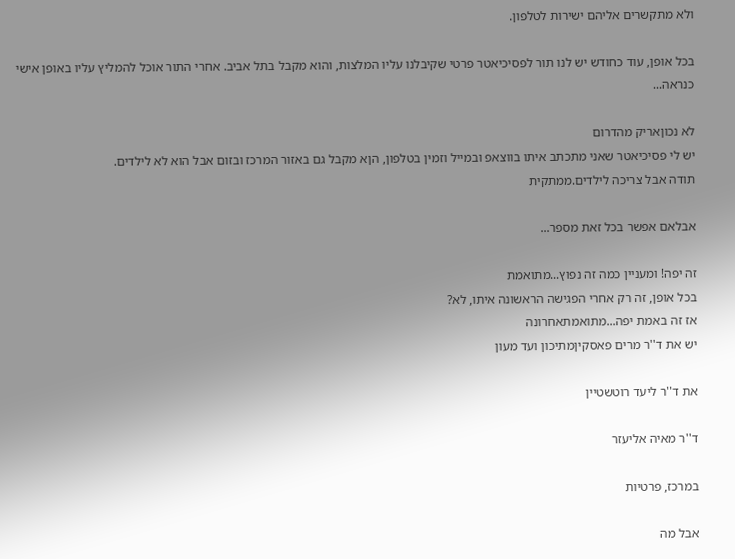ולא מתקשרים אליהם ישירות לטלפון.

בכל אופן, עוד כחודש יש לנו תור לפסיכיאטר פרטי שקיבלנו עליו המלצות, והוא מקבל בתל אביב. אחרי התור אוכל להמליץ עליו באופן אישי כנראה...

לא נכוןאריק מהדרום
יש לי פסיכיאטר שאני מתכתב איתו בווצאפ ובמייל וזמין בטלפון, הןא מקבל גם באזור המרכז ובזום אבל הוא לא לילדים.
תודה אבל צריכה לילדים.ממתקית

אבלאם אפשר בכל זאת מספר...

זה יפה! ומעניין כמה זה נפוץ...מתואמת
בכל אופן, זה רק אחרי הפגישה הראשונה איתו, לא?
אז זה באמת יפה...מתואמתאחרונה
יש את ד''ר מרים פאסקיןמתיכון ועד מעון

את ד''ר ליעד רוטשטיין

ד''ר מאיה אליעזר

במרכז, פרטיות

אבל מה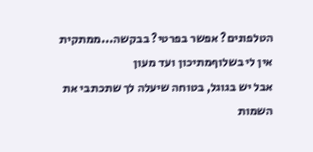הטלפונים? אפשר בפרטי? בבקשה...ממתקית
אין לי בשלוףמתיכון ועד מעון
אבל יש בגוגל, בטוחה שיעלה לך שתכתבי את השמות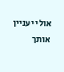אולי יעניין אותך